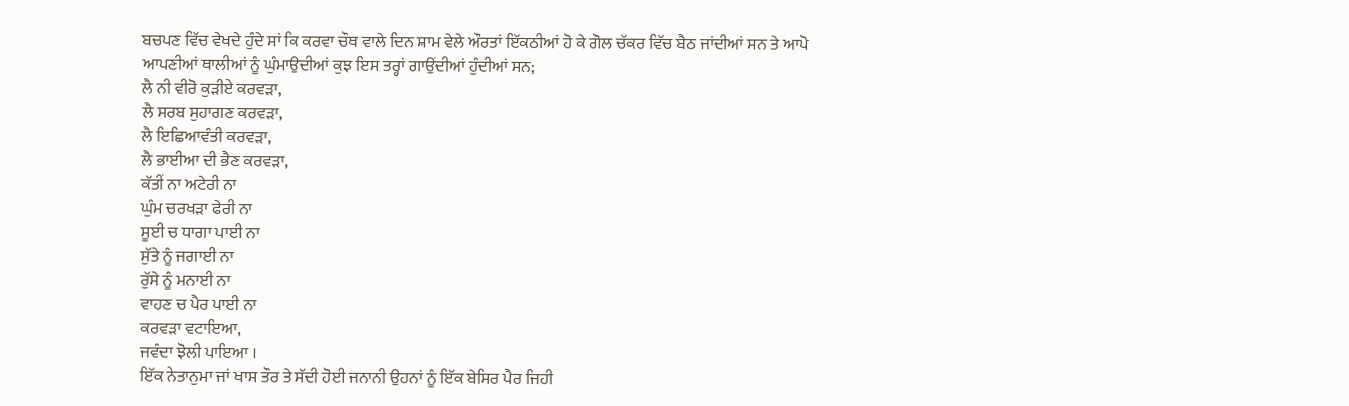ਬਚਪਣ ਵਿੱਚ ਵੇਖਦੇ ਹੁੰਦੇ ਸਾਂ ਕਿ ਕਰਵਾ ਚੌਥ ਵਾਲੇ ਦਿਨ ਸ਼ਾਮ ਵੇਲੇ ਔਰਤਾਂ ਇੱਕਠੀਆਂ ਹੋ ਕੇ ਗੋਲ ਚੱਕਰ ਵਿੱਚ ਬੈਠ ਜਾਂਦੀਆਂ ਸਨ ਤੇ ਆਪੋ ਆਪਣੀਆਂ ਥਾਲੀਆਂ ਨੂੰ ਘੁੰਮਾਉਦੀਆਂ ਕੁਝ ਇਸ ਤਰ੍ਹਾਂ ਗਾਉਂਦੀਆਂ ਹੁੰਦੀਆਂ ਸਨ;
ਲੈ ਨੀ ਵੀਰੋ ਕੁੜੀਏ ਕਰਵੜਾ,
ਲੈ ਸਰਬ ਸੁਹਾਗਣ ਕਰਵੜਾ,
ਲੈ ਇਛਿਆਵੰਤੀ ਕਰਵੜਾ,
ਲੈ ਭਾਈਆ ਦੀ ਭੈਣ ਕਰਵੜਾ,
ਕੱਤੀਂ ਨਾ ਅਟੇਰੀ ਨਾ
ਘੁੰਮ ਚਰਖੜਾ ਫੇਰੀ ਨਾ
ਸੂਈ ਚ ਧਾਗਾ ਪਾਈ ਨਾ
ਸੁੱਤੇ ਨੂੰ ਜਗਾਈ ਨਾ
ਰੁੱਸੇ ਨੂੰ ਮਨਾਈ ਨਾ
ਵਾਹਣ ਚ ਪੈਰ ਪਾਈ ਨਾ
ਕਰਵੜਾ ਵਟਾਇਆ,
ਜਵੰਦਾ ਝੋਲੀ ਪਾਇਆ ।
ਇੱਕ ਨੇਤਾਨੁਮਾ ਜਾਂ ਖਾਸ ਤੌਰ ਤੇ ਸੱਦੀ ਹੋਈ ਜਨਾਨੀ ਉਹਨਾਂ ਨੂੰ ਇੱਕ ਬੇਸਿਰ ਪੈਰ ਜਿਹੀ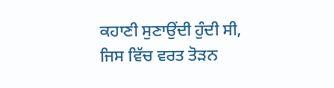ਕਹਾਣੀ ਸੁਣਾਉਂਦੀ ਹੁੰਦੀ ਸੀ, ਜਿਸ ਵਿੱਚ ਵਰਤ ਤੋੜਨ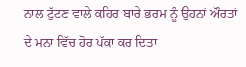ਨਾਲ ਟੁੱਟਣ ਵਾਲੇ ਕਹਿਰ ਬਾਰੇ ਭਰਮ ਨੂੰ ਉਹਨਾਂ ਔਰਤਾਂ ਦੇ ਮਨਾ ਵਿੱਚ ਹੋਰ ਪੱਕਾ ਕਰ ਦਿਤਾ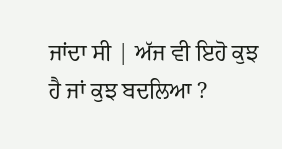ਜਾਂਦਾ ਸੀ | ਅੱਜ ਵੀ ਇਹੋ ਕੁਝ ਹੈ ਜਾਂ ਕੁਝ ਬਦਲਿਆ ?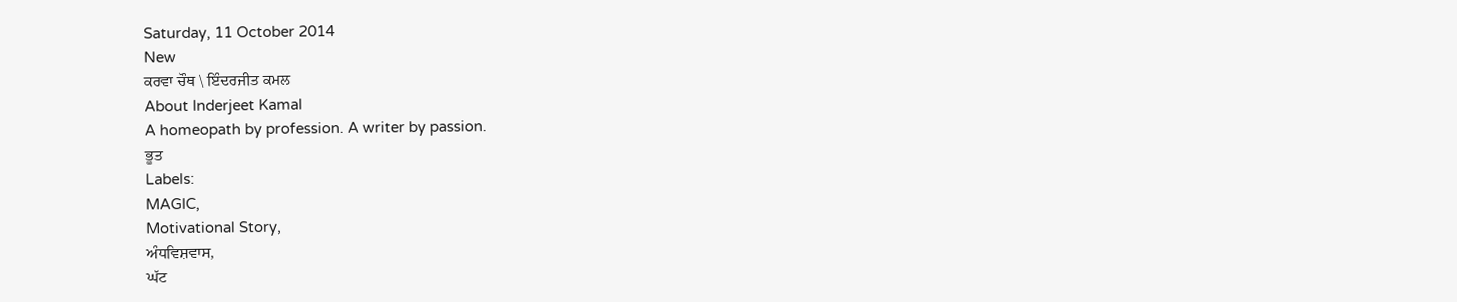Saturday, 11 October 2014
New
ਕਰਵਾ ਚੌਥ \ ਇੰਦਰਜੀਤ ਕਮਲ
About Inderjeet Kamal
A homeopath by profession. A writer by passion.
ਭੂਤ
Labels:
MAGIC,
Motivational Story,
ਅੰਧਵਿਸ਼ਵਾਸ,
ਘੱਟ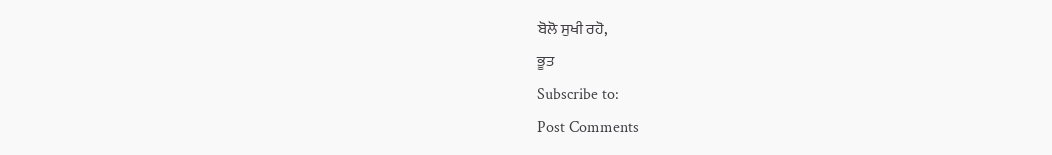ਬੋਲੋ ਸੁਖੀ ਰਹੋ,
ਭੂਤ
Subscribe to:
Post Comments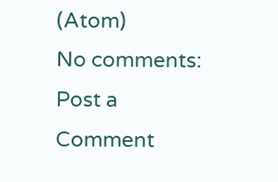(Atom)
No comments:
Post a Comment